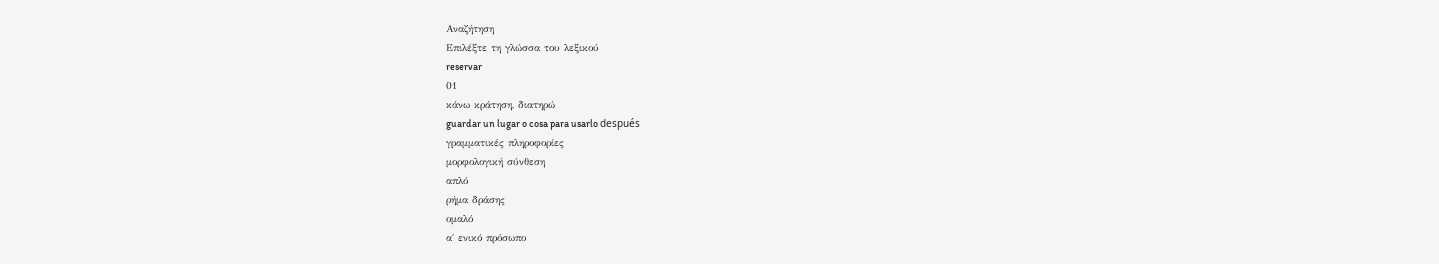Αναζήτηση
Επιλέξτε τη γλώσσα του λεξικού
reservar
01
κάνω κράτηση, διατηρώ
guardar un lugar o cosa para usarlo después
γραμματικές πληροφορίες
μορφολογική σύνθεση
απλό
ρήμα δράσης
ομαλό
α΄ ενικό πρόσωπο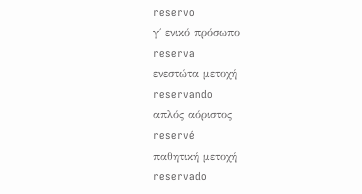reservo
γ΄ ενικό πρόσωπο
reserva
ενεστώτα μετοχή
reservando
απλός αόριστος
reservé
παθητική μετοχή
reservado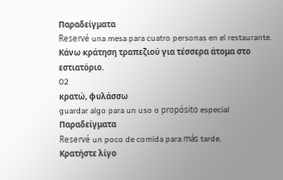Παραδείγματα
Reservé una mesa para cuatro personas en el restaurante.
Κάνω κράτηση τραπεζιού για τέσσερα άτομα στο εστιατόριο.
02
κρατώ, φυλάσσω
guardar algo para un uso o propósito especial
Παραδείγματα
Reservé un poco de comida para más tarde.
Κρατήστε λίγο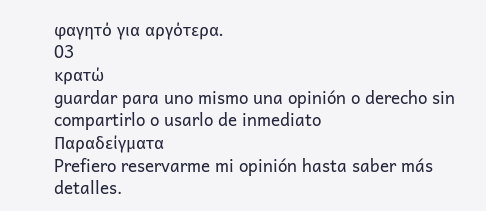φαγητό για αργότερα.
03
κρατώ
guardar para uno mismo una opinión o derecho sin compartirlo o usarlo de inmediato
Παραδείγματα
Prefiero reservarme mi opinión hasta saber más detalles.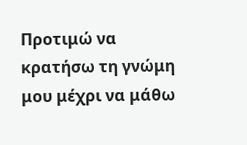Προτιμώ να κρατήσω τη γνώμη μου μέχρι να μάθω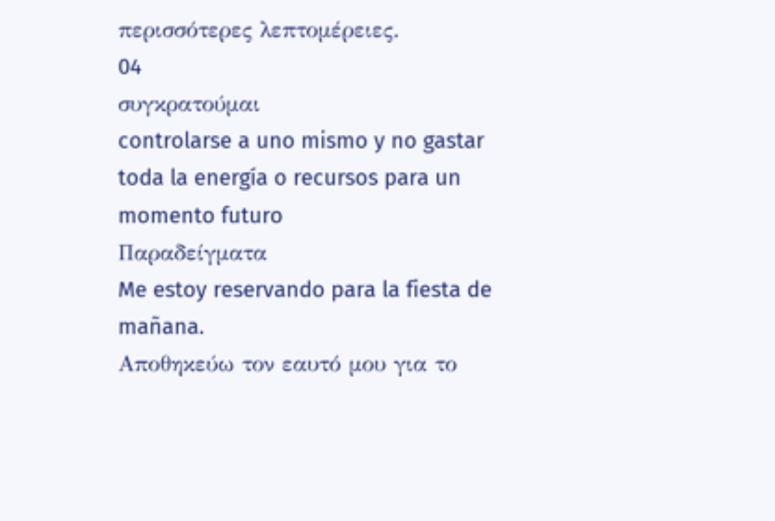περισσότερες λεπτομέρειες.
04
συγκρατούμαι
controlarse a uno mismo y no gastar toda la energía o recursos para un momento futuro
Παραδείγματα
Me estoy reservando para la fiesta de mañana.
Αποθηκεύω τον εαυτό μου για το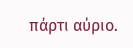πάρτι αύριο.